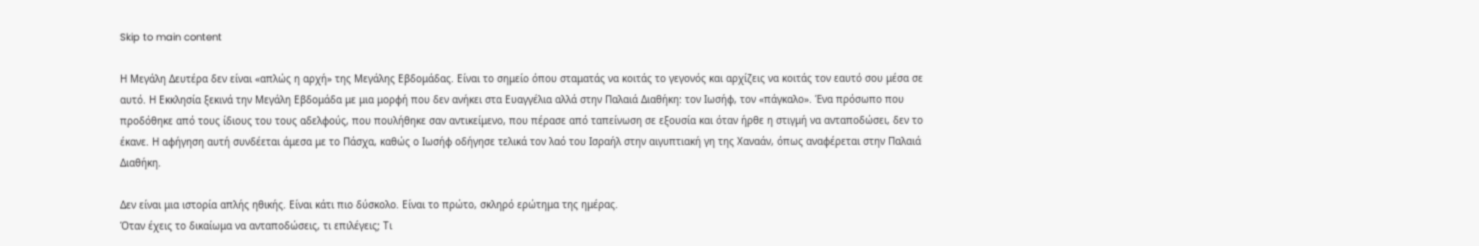Skip to main content

Η Μεγάλη Δευτέρα δεν είναι «απλώς η αρχή» της Μεγάλης Εβδομάδας. Είναι το σημείο όπου σταματάς να κοιτάς το γεγονός και αρχίζεις να κοιτάς τον εαυτό σου μέσα σε αυτό. Η Εκκλησία ξεκινά την Μεγάλη Εβδομάδα με μια μορφή που δεν ανήκει στα Ευαγγέλια αλλά στην Παλαιά Διαθήκη: τον Ιωσήφ, τον «πάγκαλο». Ένα πρόσωπο που προδόθηκε από τους ίδιους του τους αδελφούς, που πουλήθηκε σαν αντικείμενο, που πέρασε από ταπείνωση σε εξουσία και όταν ήρθε η στιγμή να ανταποδώσει, δεν το έκανε. Η αφήγηση αυτή συνδέεται άμεσα με το Πάσχα, καθώς ο Ιωσήφ οδήγησε τελικά τον λαό του Ισραήλ στην αιγυπτιακή γη της Χαναάν, όπως αναφέρεται στην Παλαιά Διαθήκη.

Δεν είναι μια ιστορία απλής ηθικής. Είναι κάτι πιο δύσκολο. Είναι το πρώτο, σκληρό ερώτημα της ημέρας.
Όταν έχεις το δικαίωμα να ανταποδώσεις, τι επιλέγεις; Τι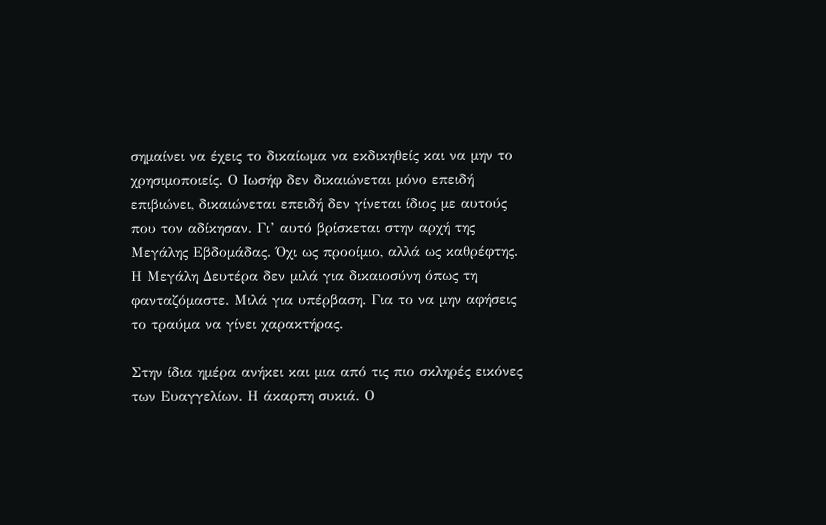σημαίνει να έχεις το δικαίωμα να εκδικηθείς και να μην το χρησιμοποιείς. Ο Ιωσήφ δεν δικαιώνεται μόνο επειδή επιβιώνει, δικαιώνεται επειδή δεν γίνεται ίδιος με αυτούς που τον αδίκησαν. Γι’ αυτό βρίσκεται στην αρχή της Μεγάλης Εβδομάδας. Όχι ως προοίμιο, αλλά ως καθρέφτης. Η Μεγάλη Δευτέρα δεν μιλά για δικαιοσύνη όπως τη φανταζόμαστε. Μιλά για υπέρβαση. Για το να μην αφήσεις το τραύμα να γίνει χαρακτήρας.

Στην ίδια ημέρα ανήκει και μια από τις πιο σκληρές εικόνες των Ευαγγελίων. Η άκαρπη συκιά. Ο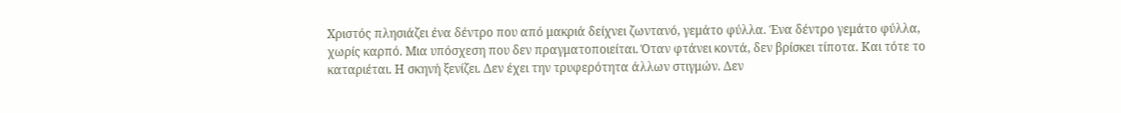Χριστός πλησιάζει ένα δέντρο που από μακριά δείχνει ζωντανό, γεμάτο φύλλα. Ένα δέντρο γεμάτο φύλλα, χωρίς καρπό. Μια υπόσχεση που δεν πραγματοποιείται. Όταν φτάνει κοντά, δεν βρίσκει τίποτα. Και τότε το καταριέται. Η σκηνή ξενίζει. Δεν έχει την τρυφερότητα άλλων στιγμών. Δεν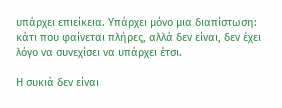υπάρχει επιείκεια. Υπάρχει μόνο μια διαπίστωση: κάτι που φαίνεται πλήρες, αλλά δεν είναι, δεν έχει λόγο να συνεχίσει να υπάρχει έτσι.

Η συκιά δεν είναι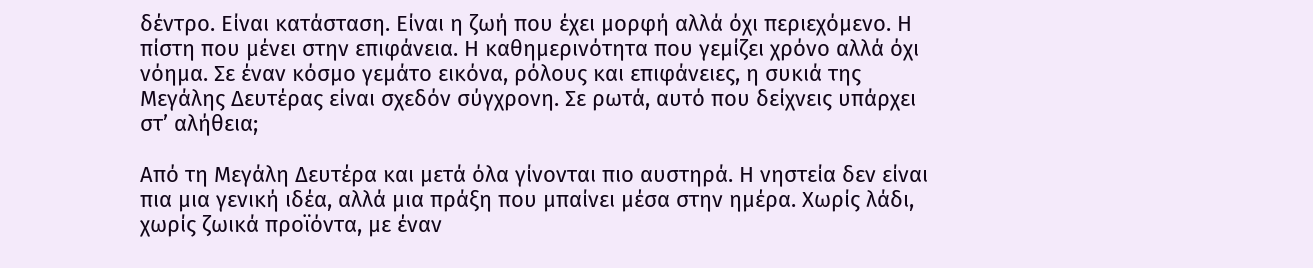δέντρο. Είναι κατάσταση. Είναι η ζωή που έχει μορφή αλλά όχι περιεχόμενο. Η πίστη που μένει στην επιφάνεια. Η καθημερινότητα που γεμίζει χρόνο αλλά όχι νόημα. Σε έναν κόσμο γεμάτο εικόνα, ρόλους και επιφάνειες, η συκιά της Μεγάλης Δευτέρας είναι σχεδόν σύγχρονη. Σε ρωτά, αυτό που δείχνεις υπάρχει στ’ αλήθεια;

Από τη Μεγάλη Δευτέρα και μετά όλα γίνονται πιο αυστηρά. Η νηστεία δεν είναι πια μια γενική ιδέα, αλλά μια πράξη που μπαίνει μέσα στην ημέρα. Χωρίς λάδι, χωρίς ζωικά προϊόντα, με έναν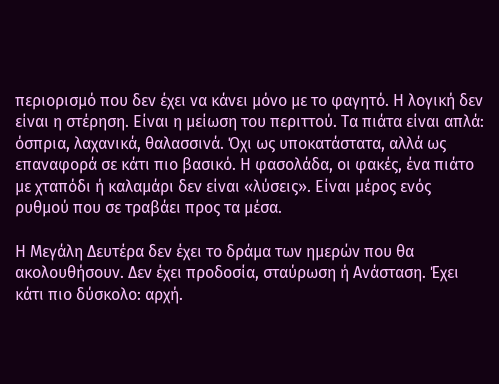περιορισμό που δεν έχει να κάνει μόνο με το φαγητό. Η λογική δεν είναι η στέρηση. Είναι η μείωση του περιττού. Τα πιάτα είναι απλά: όσπρια, λαχανικά, θαλασσινά. Όχι ως υποκατάστατα, αλλά ως επαναφορά σε κάτι πιο βασικό. Η φασολάδα, οι φακές, ένα πιάτο με χταπόδι ή καλαμάρι δεν είναι «λύσεις». Είναι μέρος ενός ρυθμού που σε τραβάει προς τα μέσα.

Η Μεγάλη Δευτέρα δεν έχει το δράμα των ημερών που θα ακολουθήσουν. Δεν έχει προδοσία, σταύρωση ή Ανάσταση. Έχει κάτι πιο δύσκολο: αρχή.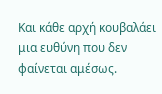Και κάθε αρχή κουβαλάει μια ευθύνη που δεν φαίνεται αμέσως.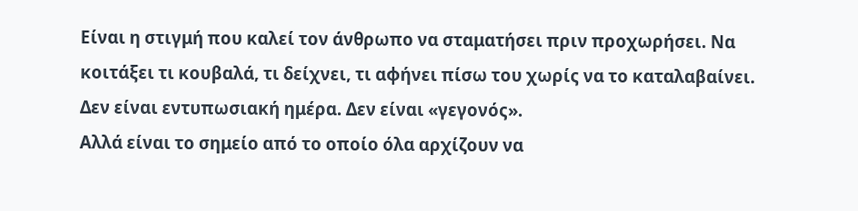Είναι η στιγμή που καλεί τον άνθρωπο να σταματήσει πριν προχωρήσει. Να κοιτάξει τι κουβαλά, τι δείχνει, τι αφήνει πίσω του χωρίς να το καταλαβαίνει. Δεν είναι εντυπωσιακή ημέρα. Δεν είναι «γεγονός».
Αλλά είναι το σημείο από το οποίο όλα αρχίζουν να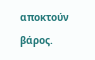αποκτούν βάρος.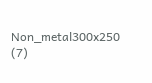Non_metal300x250 (7)